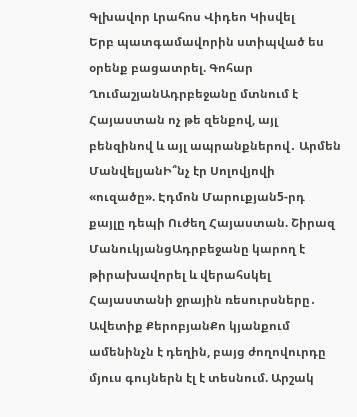Գլխավոր Լրահոս Վիդեո Կիսվել
Երբ պատգամավորին ստիպված ես օրենք բացատրել. Գոհար ՂումաշյանԱդրբեջանը մտնում է Հայաստան ոչ թե զենքով, այլ բենզինով և այլ ապրանքներով․ Արմեն ՄանվելյանԻ՞նչ էր Սոլովյովի «ուզածը». Էդմոն Մարուքյան5-րդ քայլը դեպի Ուժեղ Հայաստան. Շիրազ ՄանուկյանցԱդրբեջանը կարող է թիրախավորել և վերահսկել Հայաստանի ջրային ռեսուրսները․ Ավետիք ՔերոբյանՔո կյանքում ամենինչն է դեղին, բայց ժողովուրդը մյուս գույներն էլ է տեսնում. Արշակ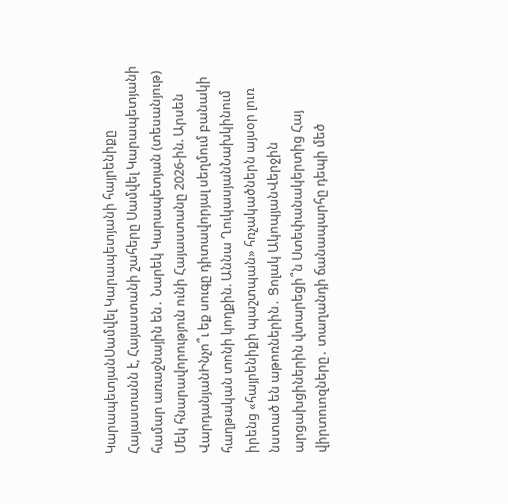ԿարապետյանՍամվել Կարապետյանի հայրենիքը Հայաստանն է, Հայաստանի շահերը Սամվել Կարապետյանի համար առաջնային են․ Նարեկ Կարապետյան (տեսանյութ) Մեկ հնարավորություն ունի Հայաստանը 2026-ին. Արսեն ՎարդանյանԻնչո՞ւ եք սուգը դիտավորյալ սեղմում բանակի հաղթական տոնի կողքին. Աննա ՂուկասյանՆախկինում իրենց «հայրենիքի պաշտպան» հռչակածներն այսօր լուռ նստած են աթոռներին․ Ցոլակ ԱկոպյանՎերջին արցախցիներին վտարեցի՞ն Ստեփանակերտից Հայ վիրտուոզները․ տաղանդի ճանապարհը դեպի մեծ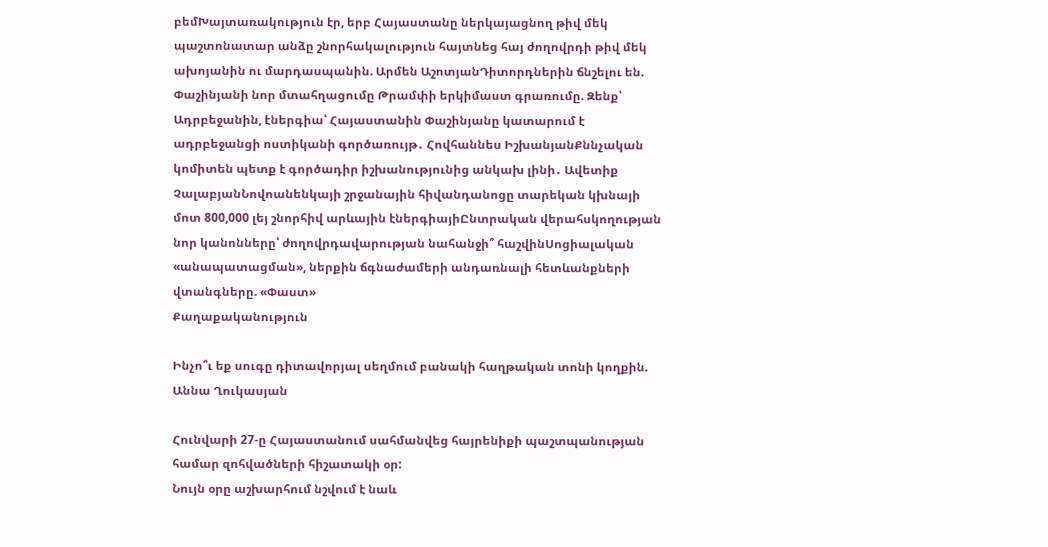բեմԽայտառակություն էր, երբ Հայաստանը ներկայացնող թիվ մեկ պաշտոնատար անձը շնորհակալություն հայտնեց հայ ժողովրդի թիվ մեկ ախոյանին ու մարդասպանին. Արմեն ԱշոտյանԴիտորդներին ճնշելու են. Փաշինյանի նոր մտահղացումը Թրամփի երկիմաստ գրառումը. Զենք՝ Ադրբեջանին, էներգիա՝ Հայաստանին Փաշինյանը կատարում է ադրբեջանցի ոստիկանի գործառույթ․ Հովհաննես ԻշխանյանՔննչական կոմիտեն պետք է գործադիր իշխանությունից անկախ լինի․ Ավետիք ՉալաբյանՆովոանենկայի շրջանային հիվանդանոցը տարեկան կխնայի մոտ 800,000 լեյ շնորհիվ արևային էներգիայիԸնտրական վերահսկողության նոր կանոնները՝ ժողովրդավարության նահանջի՞ հաշվինՍոցիալական «անապատացման», ներքին ճգնաժամերի անդառնալի հետևանքների վտանգները. «Փաստ»
Քաղաքականություն

Ինչո՞ւ եք սուգը դիտավորյալ սեղմում բանակի հաղթական տոնի կողքին. Աննա Ղուկասյան

Հունվարի 27-ը Հայաստանում սահմանվեց հայրենիքի պաշտպանության համար զոհվածների հիշատակի օր:
Նույն օրը աշխարհում նշվում է նաև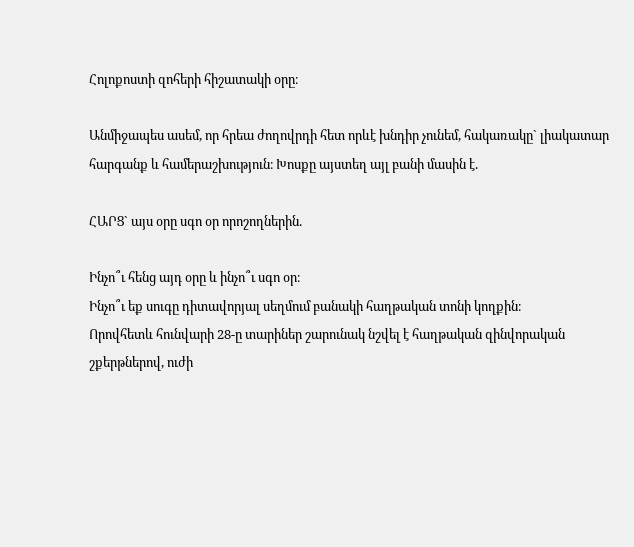Հոլոքոստի զոհերի հիշատակի օրը։

Անմիջապես ասեմ, որ հրեա ժողովրդի հետ որևէ խնդիր չունեմ, հակառակը` լիակատար հարգանք և համերաշխություն։ Խոսքը այստեղ այլ բանի մասին է.

ՀԱՐՑ` այս օրը սգո օր որոշողներին.

Ինչո՞ւ հենց այդ օրը և ինչո՞ւ սգո օր։
Ինչո՞ւ եք սուգը դիտավորյալ սեղմում բանակի հաղթական տոնի կողքին։
Որովհետև հունվարի 28-ը տարիներ շարունակ նշվել է հաղթական զինվորական շքերթներով, ուժի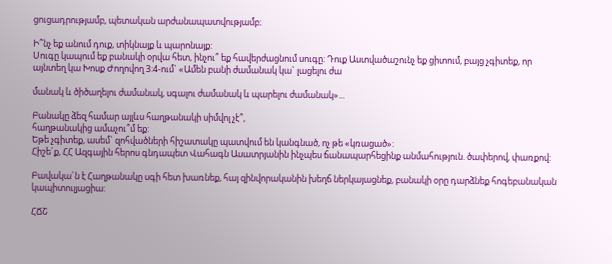ցուցադրությամբ, պետական արժանապատվությամբ։

Ի՞նչ եք անում դուք, տիկնայք և պարոնայք:
Սուգը կապում եք բանակի օրվա հետ, ինչու՞ եք հավերժացնում սուգը: Դուք Աստվածաշունչ եք ցիտում, բայց չգիտեք, որ այնտեղ կա Խոսք Ժողովող 3:4-ում` «Ամեն բանի ժամանակ կա` լացելու ժա

մանակ և ծիծաղելու ժամանակ, սգալու ժամանակ և պարելու ժամանակ»...

Բանակը ձեզ համար այլևս հաղթանակի սիմվոլ չէ՞,
հաղթանակից ամաչու՞մ եք:
Եթե չգիտեք, ասեմ` զոհվածների հիշատակը պատվում են կանգնած, ոչ թե «կռացած»:
Հիշե´ք, ՀՀ Ազգային հերոս գնդապետ Վահագն Ասատրյանին ինչպես ճանապարհեցինք անմահություն. ծափերով, փառքով:

Բավակա´ն է Հաղթանակը սգի հետ խառնեք, հայ զինվորականին խեղճ ներկայացնեք, բանակի օրը դարձնեք հոգեբանական կապիտուլյացիա:

ՀՃՇ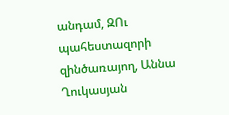անդամ, ԶՈւ պահեստազորի զինծառայող, Աննա Ղուկասյան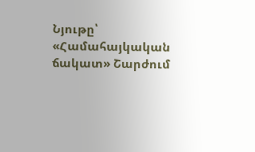Նյութը՝ «Համահայկական ճակատ» Շարժում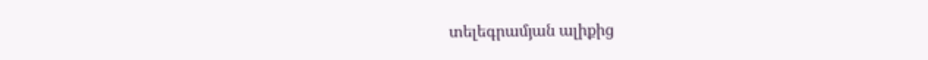տելեգրամյան ալիքից